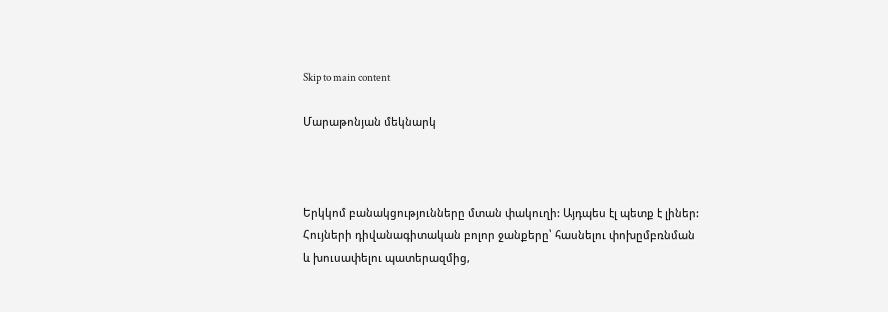Skip to main content

Մարաթոնյան մեկնարկ



Երկկոմ բանակցությունները մտան փակուղի: Այդպես էլ պետք է լիներ: Հույների դիվանագիտական բոլոր ջանքերը՝ հասնելու փոխըմբռնման և խուսափելու պատերազմից,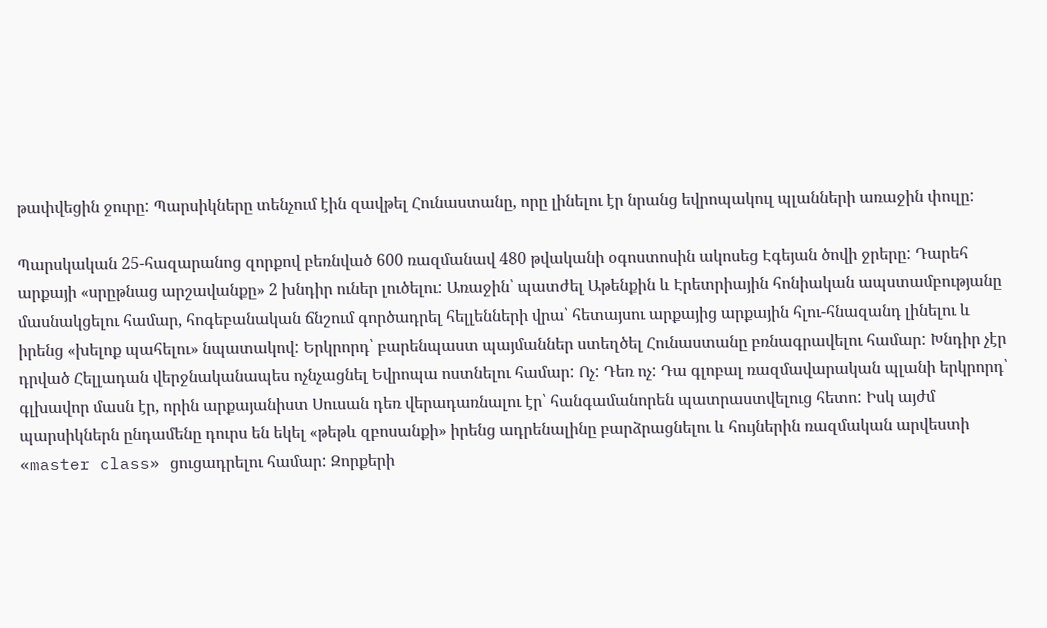թափվեցին ջուրը: Պարսիկները տենչում էին զավթել Հունաստանը, որը լինելու էր նրանց եվրոպակուլ պլանների առաջին փուլը:

Պարսկական 25-հազարանոց զորքով բեռնված 600 ռազմանավ 480 թվականի օգոստոսին ակոսեց Էգեյան ծովի ջրերը: Դարեհ արքայի «սրըթնաց արշավանքը» 2 խնդիր ուներ լուծելու: Առաջին՝ պատժել Աթենքին և Էրետրիային հոնիական ապստամբությանը մասնակցելու համար, հոգեբանական ճնշում գործադրել հելլենների վրա՝ հետայսու արքայից արքային հլու-հնազանդ լինելու և իրենց «խելոք պահելու» նպատակով: Երկրորդ՝ բարենպաստ պայմաններ ստեղծել Հունաստանը բռնագրավելու համար: Խնդիր չէր դրված Հելլադան վերջնականապես ոչնչացնել Եվրոպա ոստնելու համար: Ոչ: Դեռ ոչ: Դա գլոբալ ռազմավարական պլանի երկրորդ՝ գլխավոր մասն էր, որին արքայանիստ Սուսան դեռ վերադառնալու էր՝ հանգամանորեն պատրաստվելուց հետո: Իսկ այժմ պարսիկներն ընդամենը դուրս են եկել «թեթև զբոսանքի» իրենց ադրենալինը բարձրացնելու և հույներին ռազմական արվեստի «master class» ցուցադրելու համար: Զորքերի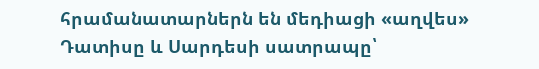հրամանատարներն են մեդիացի «աղվես» Դատիսը և Սարդեսի սատրապը՝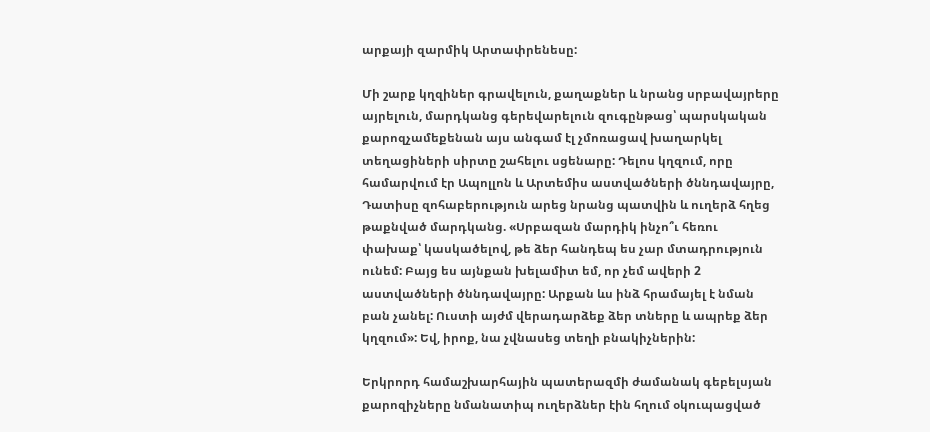արքայի զարմիկ Արտափրենեսը:

Մի շարք կղզիներ գրավելուն, քաղաքներ և նրանց սրբավայրերը այրելուն, մարդկանց գերեվարելուն զուգընթաց՝ պարսկական քարոզչամեքենան այս անգամ էլ չմոռացավ խաղարկել տեղացիների սիրտը շահելու սցենարը: Դելոս կղզում, որը համարվում էր Ապոլլոն և Արտեմիս աստվածների ծննդավայրը, Դատիսը զոհաբերություն արեց նրանց պատվին և ուղերձ հղեց թաքնված մարդկանց. «Սրբազան մարդիկ ինչո՞ւ հեռու փախաք՝ կասկածելով, թե ձեր հանդեպ ես չար մտադրություն ունեմ: Բայց ես այնքան խելամիտ եմ, որ չեմ ավերի 2 աստվածների ծննդավայրը: Արքան ևս ինձ հրամայել է նման բան չանել: Ուստի այժմ վերադարձեք ձեր տները և ապրեք ձեր կղզում»: Եվ, իրոք, նա չվնասեց տեղի բնակիչներին:

Երկրորդ համաշխարհային պատերազմի ժամանակ գեբելսյան քարոզիչները նմանատիպ ուղերձներ էին հղում օկուպացված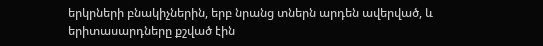երկրների բնակիչներին, երբ նրանց տներն արդեն ավերված, և երիտասարդները քշված էին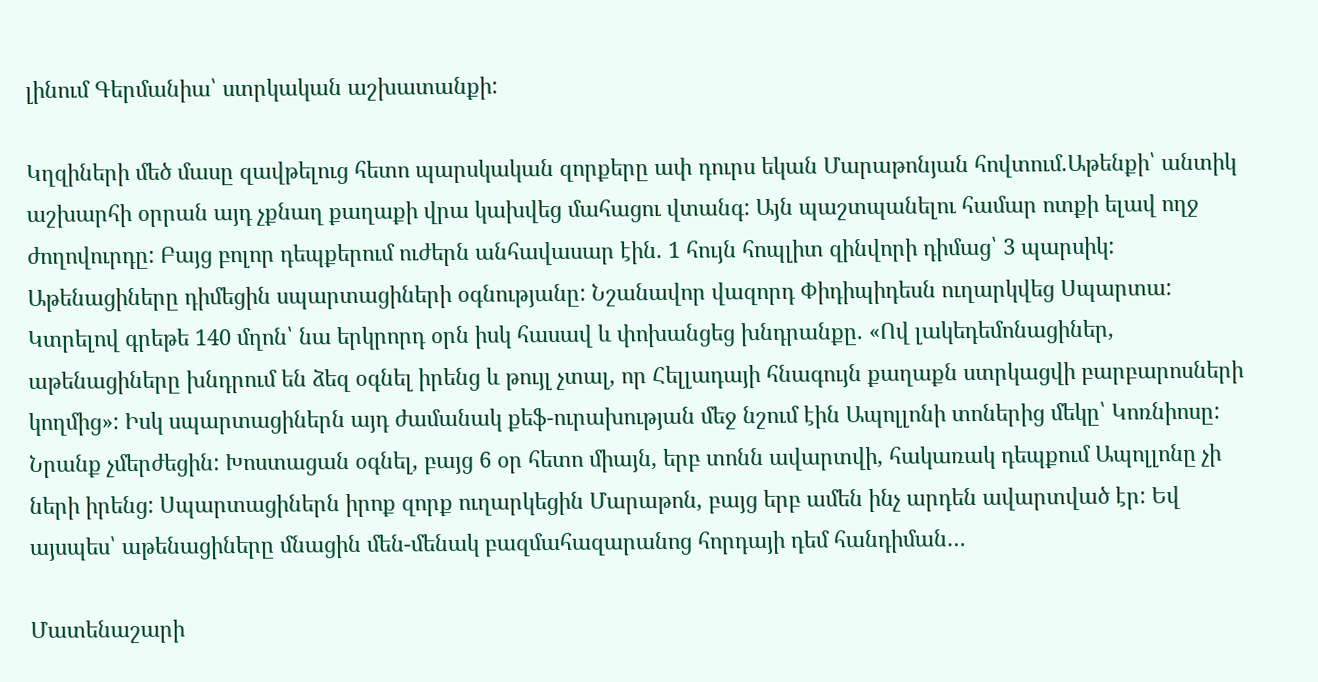լինում Գերմանիա՝ ստրկական աշխատանքի:

Կղզիների մեծ մասը զավթելուց հետո պարսկական զորքերը ափ դուրս եկան Մարաթոնյան հովտում.Աթենքի՝ անտիկ աշխարհի օրրան այդ չքնաղ քաղաքի վրա կախվեց մահացու վտանգ: Այն պաշտպանելու համար ոտքի ելավ ողջ ժողովուրդը: Բայց բոլոր դեպքերում ուժերն անհավասար էին. 1 հույն հոպլիտ զինվորի դիմաց՝ 3 պարսիկ: Աթենացիները դիմեցին սպարտացիների օգնությանը: Նշանավոր վազորդ Փիդիպիդեսն ուղարկվեց Սպարտա: Կտրելով գրեթե 140 մղոն՝ նա երկրորդ օրն իսկ հասավ և փոխանցեց խնդրանքը. «Ով լակեդեմոնացիներ, աթենացիները խնդրում են ձեզ օգնել իրենց և թույլ չտալ, որ Հելլադայի հնագույն քաղաքն ստրկացվի բարբարոսների կողմից»: Իսկ սպարտացիներն այդ ժամանակ քեֆ-ուրախության մեջ նշում էին Ապոլլոնի տոներից մեկը՝ Կոռնիոսը: Նրանք չմերժեցին: Խոստացան օգնել, բայց 6 օր հետո միայն, երբ տոնն ավարտվի, հակառակ դեպքում Ապոլլոնը չի ների իրենց: Սպարտացիներն իրոք զորք ուղարկեցին Մարաթոն, բայց երբ ամեն ինչ արդեն ավարտված էր: Եվ այսպես՝ աթենացիները մնացին մեն-մենակ բազմահազարանոց հորդայի դեմ հանդիման…

Մատենաշարի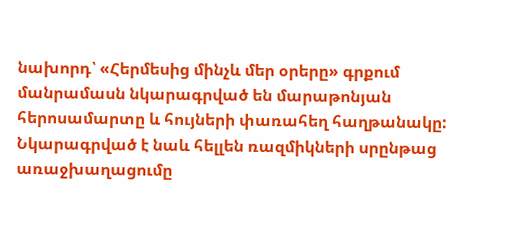նախորդ՝ «Հերմեսից մինչև մեր օրերը» գրքում մանրամասն նկարագրված են մարաթոնյան հերոսամարտը և հույների փառահեղ հաղթանակը: Նկարագրված է նաև հելլեն ռազմիկների սրընթաց առաջխաղացումը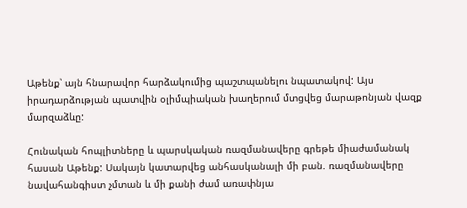Աթենք՝ այն հնարավոր հարձակումից պաշտպանելու նպատակով: Այս իրադարձության պատվին օլիմպիական խաղերում մտցվեց մարաթոնյան վազք մարզաձևը:

Հունական հոպլիտները և պարսկական ռազմանավերը գրեթե միաժամանակ հասան Աթենք: Սակայն կատարվեց անհասկանալի մի բան. ռազմանավերը նավահանգիստ չմտան և մի քանի ժամ առափնյա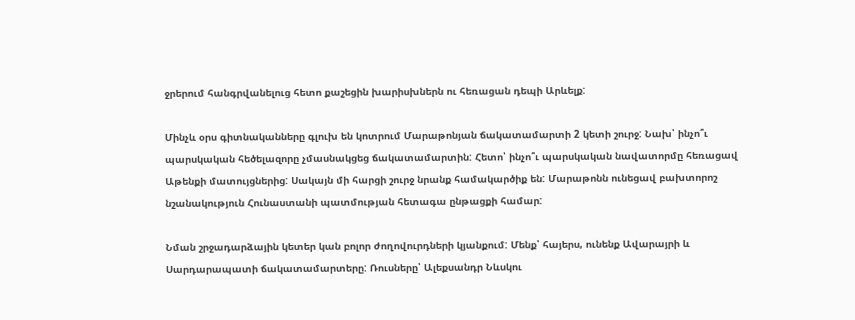ջրերում հանգրվանելուց հետո քաշեցին խարիսխներն ու հեռացան դեպի Արևելք:

Մինչև օրս գիտնականները գլուխ են կոտրում Մարաթոնյան ճակատամարտի 2 կետի շուրջ: Նախ՝ ինչո՞ւ պարսկական հեծելազորը չմասնակցեց ճակատամարտին: Հետո՝ ինչո՞ւ պարսկական նավատորմը հեռացավ Աթենքի մատույցներից: Սակայն մի հարցի շուրջ նրանք համակարծիք են: Մարաթոնն ունեցավ բախտորոշ նշանակություն Հունաստանի պատմության հետագա ընթացքի համար:

Նման շրջադարձային կետեր կան բոլոր ժողովուրդների կյանքում: Մենք՝ հայերս, ունենք Ավարայրի և Սարդարապատի ճակատամարտերը: Ռուսները՝ Ալեքսանդր Նևսկու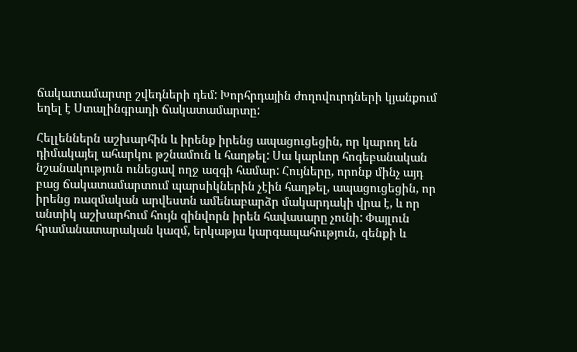ճակատամարտը շվեդների դեմ: Խորհրդային ժողովուրդների կյանքում եղել է Ստալինգրադի ճակատամարտը:

Հելլեններն աշխարհին և իրենք իրենց ապացուցեցին, որ կարող են դիմակայել ահարկու թշնամուն և հաղթել: Սա կարևոր հոգեբանական նշանակություն ունեցավ ողջ ազգի համար: Հույները, որոնք մինչ այդ բաց ճակատամարտում պարսիկներին չէին հաղթել, ապացուցեցին, որ իրենց ռազմական արվեստն ամենաբարձր մակարդակի վրա է, և որ անտիկ աշխարհում հույն զինվորն իրեն հավասարը չունի: Փայլուն հրամանատարական կազմ, երկաթյա կարգապահություն, զենքի և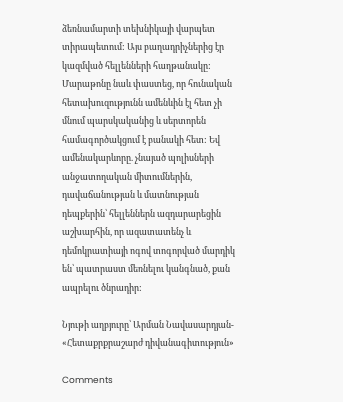ձեռնամարտի տեխնիկայի վարպետ տիրապետում: Այս բաղադրիչներից էր կազմված հելլենների հաղթանակը: Մարաթոնը նաև փաստեց, որ հունական հետախուզությունն ամենևին էլ հետ չի մնում պարսկականից և սերտորեն համագործակցում է բանակի հետ: Եվ ամենակարևորը. չնայած պոլիսների անջատողական միտումներին, դավաճանության և մատնության դեպքերին՝ հելլեններն ազդարարեցին աշխարհին, որ ազատատենչ և դեմոկրատիայի ոգով տոգորված մարդիկ են՝ պատրաստ մեռնելու կանգնած, քան ապրելու ծնրադիր:

Նյութի աղբյուրը՝ Արման Նավասարդյան- «Հետաքրքրաշարժ դիվանագիտություն»

Comments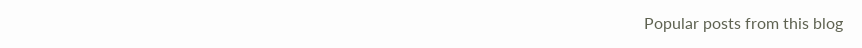Popular posts from this blog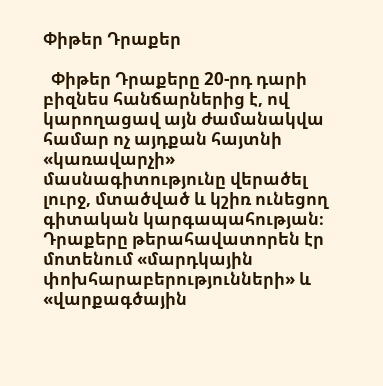Փիթեր Դրաքեր

  Փիթեր Դրաքերը 20-րդ դարի բիզնես հանճարներից է, ով կարողացավ այն ժամանակվա համար ոչ այդքան հայտնի «կառավարչի» մասնագիտությունը վերածել լուրջ, մտածված և կշիռ ունեցող գիտական կարգապահության։ Դրաքերը թերահավատորեն էր մոտենում «մարդկային փոխհարաբերությունների» և «վարքագծային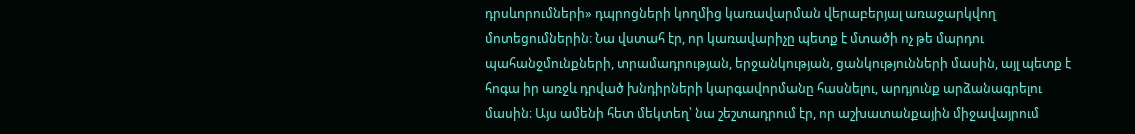դրսևորումների» դպրոցների կողմից կառավարման վերաբերյալ առաջարկվող մոտեցումներին։ Նա վստահ էր, որ կառավարիչը պետք է մտածի ոչ թե մարդու պահանջմունքների, տրամադրության, երջանկության, ցանկությունների մասին, այլ պետք է հոգա իր առջև դրված խնդիրների կարգավորմանը հասնելու, արդյունք արձանագրելու մասին։ Այս ամենի հետ մեկտեղ՝ նա շեշտադրում էր, որ աշխատանքային միջավայրում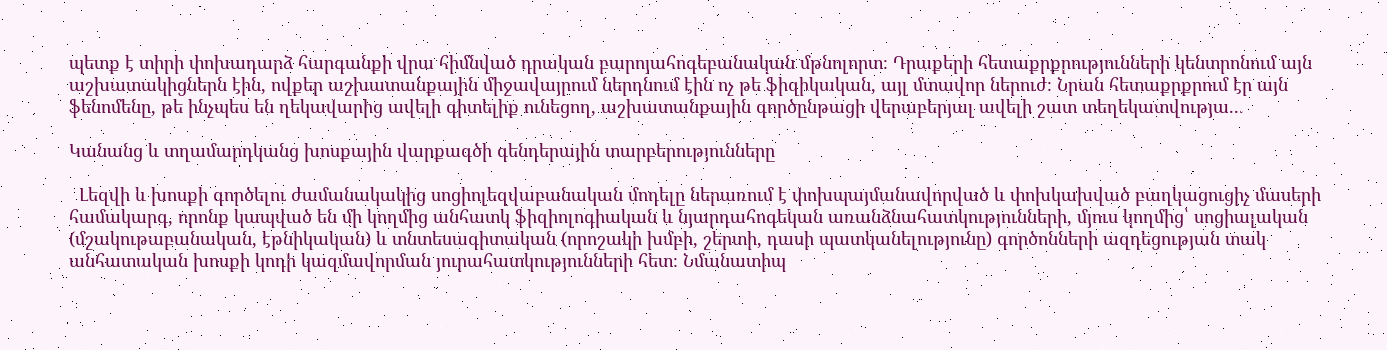պետք է տիրի փոխադարձ հարգանքի վրա հիմնված դրական բարոյահոգեբանական մթնոլորտ։ Դրաքերի հետաքրքրությունների կենտրոնում այն աշխատակիցներն էին, ովքեր աշխատանքային միջավայրում ներդնում էին ոչ թե ֆիզիկական, այլ մտավոր ներուժ։ Նրան հետաքրքրում էր այն ֆենոմենը, թե ինչպես են ղեկավարից ավելի գիտելիք ունեցող, աշխատանքային գործընթացի վերաբերյալ ավելի շատ տեղեկատվությա...

Կանանց և տղամարդկանց խոսքային վարքագծի գենդերային տարբերությունները

  Լեզվի և խոսքի գործելու ժամանակակից սոցիոլեզվաբանական մոդելը ներառում է փոխպայմանավորված և փոխկախված բաղկացուցիչ մասերի համակարգ, որոնք կապված են մի կողմից անհատկ ֆիզիոլոգիական և նյարդահոգեկան առանձնահատկությունների, մյուս կողմից՝ սոցիալական (մշակութաբանական, էթնիկական) և տնտեսագիտական (որոշակի խմբի, շերտի, դասի պատկանելությունը) գործոնների ազդեցության տակ անհատական խոսքի կոդի կազմավորման յուրահատկությունների հետ։ Նմանատիպ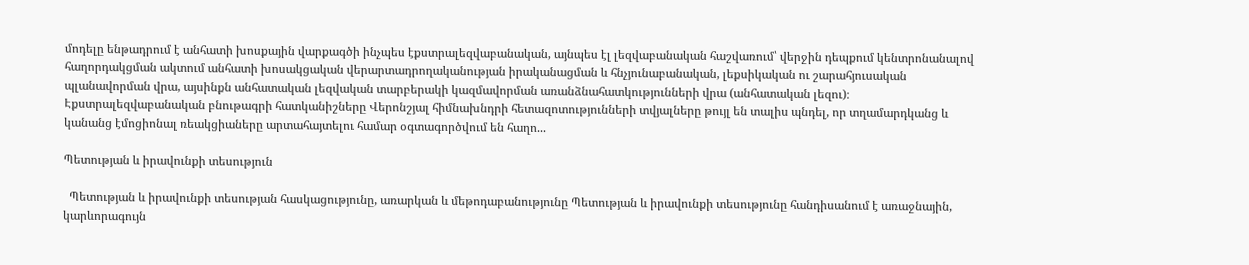մոդելը ենթադրում է անհատի խոսքային վարքագծի ինչպես էքստրալեզվաբանական, այնպես էլ լեզվաբանական հաշվառում՝ վերջին դեպքում կենտրոնանալով հաղորդակցման ակտում անհատի խոսակցական վերարտադրողականության իրականացման և հնչյունաբանական, լեքսիկական ու շարահյուսական պլանավորման վրա, այսինքն անհատական լեզվական տարբերակի կազմավորման առանձնահատկությունների վրա (անհատական լեզու)։ Էքստրալեզվաբանական բնութագրի հատկանիշները Վերոնշյալ հիմնախնդրի հետազոտությունների տվյալները թույլ են տալիս պնդել, որ տղամարդկանց և կանանց էմոցիոնալ ռեակցիաները արտահայտելու համար օգտագործվում են հաղո...

Պետության և իրավունքի տեսություն

  Պետության և իրավունքի տեսության հասկացությունը, առարկան և մեթոդաբանությունը Պետության և իրավունքի տեսությունը հանդիսանում է առաջնային, կարևորագույն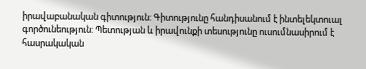իրավաբանական գիտություն: Գիտությունը հանդիսանում է ինտելեկտուալ գործունեություն: Պետության և իրավունքի տեսությունը ուսումնասիրում է հասրակական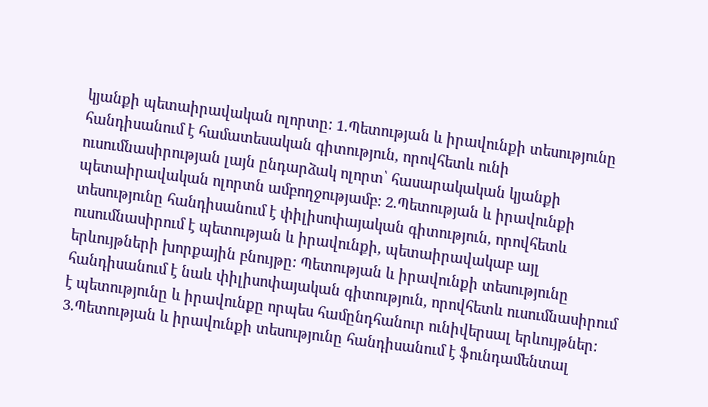կյանքի պետաիրավական ոլորտը: 1.Պետության և իրավունքի տեսությունը հանդիսանում է համատեսական գիտություն, որովհետև ունի ուսումնասիրության լայն ընդարձակ ոլորտ՝ հասարակական կյանքի պետաիրավական ոլորտն ամբողջությամբ: 2.Պետության և իրավունքի տեսությունը հանդիսանում է փիլիսոփայական գիտություն, որովհետև ուսումնասիրում է պետության և իրավունքի, պետաիրավակաբ այլ երևույթների խորքային բնույթը: Պետության և իրավունքի տեսությունը հանդիսանում է նաև փիլիսոփայական գիտություն, որովհետև ուսումնասիրում է պետությունը և իրավունքը որպես համընդհանուր ունիվերսալ երևույթներ: 3.Պետության և իրավունքի տեսությունը հանդիսանում է ֆունդամենտալ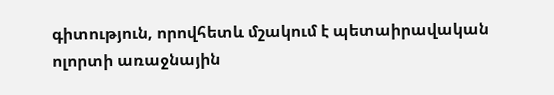գիտություն, որովհետև մշակում է պետաիրավական ոլորտի առաջնային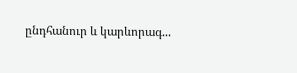ընդհանուր և կարևորագ...